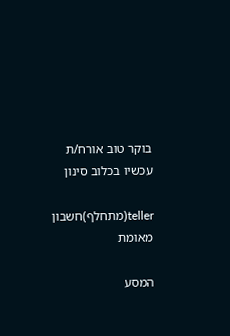בוקר טוב אורח/ת
עכשיו בכלוב סינון

teller(מתחלף)חשבון מאומת

המסע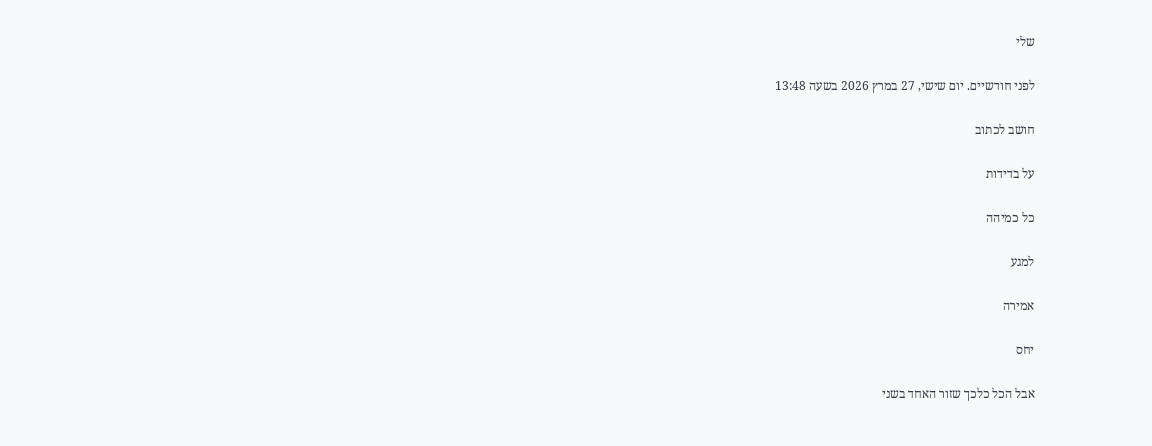שלי

לפני חודשיים. יום שישי, 27 במרץ 2026 בשעה 13:48

חושב לכתוב

על בדידות

כל כמיהה

למגע

אמירה

יחס

אבל הכל כלכך שזור האחד בשני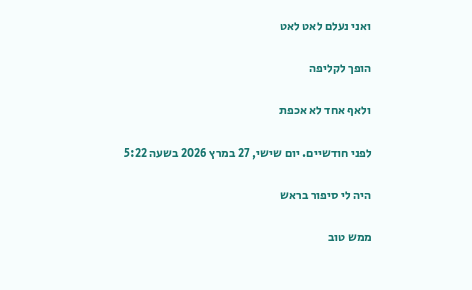ואני נעלם לאט לאט

הופך לקליפה

ולאף אחד לא אכפת

לפני חודשיים. יום שישי, 27 במרץ 2026 בשעה 5:22

היה לי סיפור בראש

ממש טוב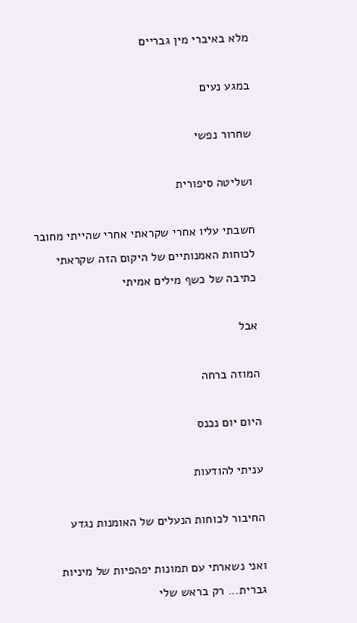מלא באיברי מין גבריים

במגע נעים

שחרור נפשי

ושליטה סיפורית

חשבתי עליו אחרי שקראתי אחרי שהייתי מחובר לכוחות האמנותיים של היקום הזה שקראתי כתיבה של כשף מילים אמיתי

אבל

המוזה ברחה

היום יום נכנס

עניתי להודעות

החיבור לכוחות הנעלים של האומנות נגדע

ואני נשארתי עם תמונות יפהפיות של מיניות גברית... רק בראש שלי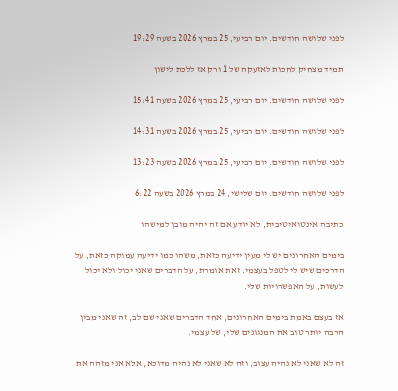לפני שלושה חודשים. יום רביעי, 25 במרץ 2026 בשעה 19:29

תמיד מצחיק לחכות לאזעקה של 1 ורק אז ללכת לישון

לפני שלושה חודשים. יום רביעי, 25 במרץ 2026 בשעה 15:41

לפני שלושה חודשים. יום רביעי, 25 במרץ 2026 בשעה 14:31

לפני שלושה חודשים. יום רביעי, 25 במרץ 2026 בשעה 13:23

לפני שלושה חודשים. יום שלישי, 24 במרץ 2026 בשעה 6:22

כתיבה אינטואיטיבית, לא יודע אם זה יהיה מובן למישהו

בימים האחרונים יש לי מעין ידיעה כזאת, משהו כמו ידיעה עמוקה כזאת, על הדרכים שיש לי לטפל בעצמי. זאת אומרת, על הדברים שאני יכול ולא יכול לעשות, על האפשרויות שלי.

אז בעצם באמת בימים האחרונים, אחד הדברים שאני שם לב, זה שאני מבין הרבה יותר טוב את המנגונים שלי, של עצמי.

זה לא שאני לא נהיה עצוב, וזה לא שאני לא נהיה מדוכא, אלא אני מזהה את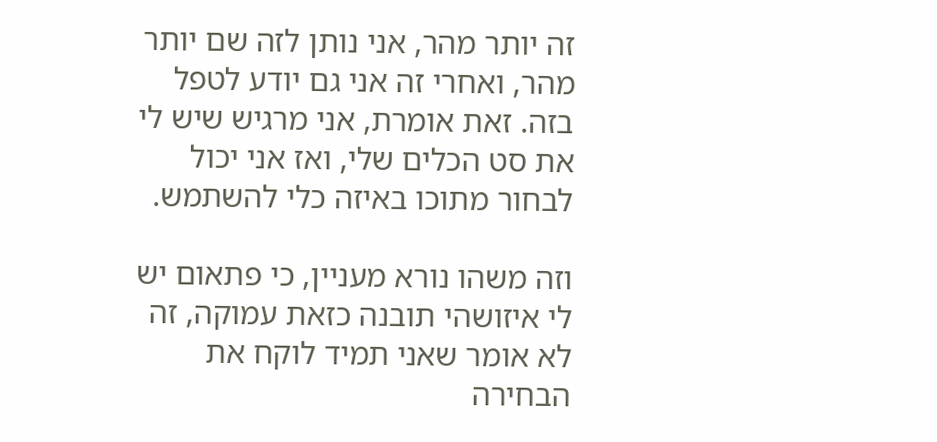זה יותר מהר, אני נותן לזה שם יותר מהר, ואחרי זה אני גם יודע לטפל בזה. זאת אומרת, אני מרגיש שיש לי את סט הכלים שלי, ואז אני יכול לבחור מתוכו באיזה כלי להשתמש.

וזה משהו נורא מעניין, כי פתאום יש לי איזושהי תובנה כזאת עמוקה, זה לא אומר שאני תמיד לוקח את הבחירה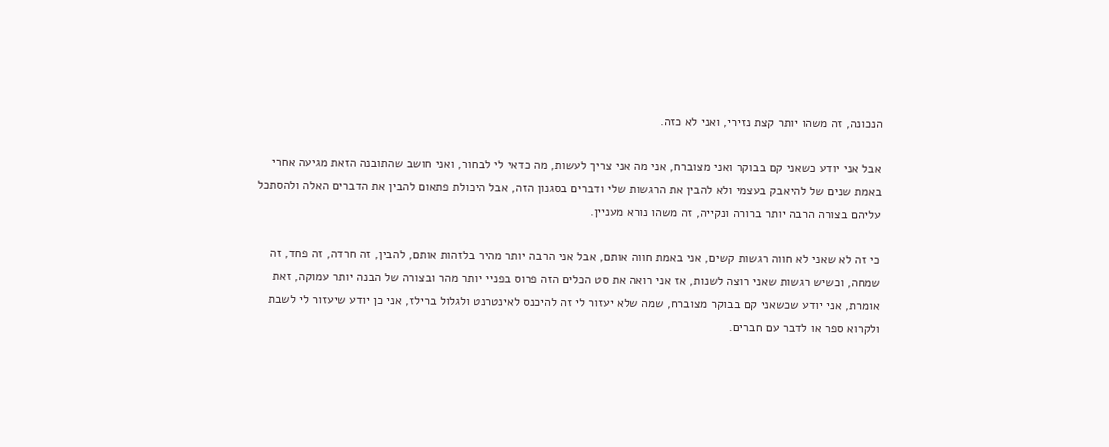הנכונה, זה משהו יותר קצת נזירי, ואני לא כזה.

אבל אני יודע כשאני קם בבוקר ואני מצוברח, אני מה אני צריך לעשות, מה כדאי לי לבחור, ואני חושב שהתובנה הזאת מגיעה אחרי באמת שנים של להיאבק בעצמי ולא להבין את הרגשות שלי ודברים בסגנון הזה, אבל היכולת פתאום להבין את הדברים האלה ולהסתכל עליהם בצורה הרבה יותר ברורה ונקייה, זה משהו נורא מעניין.

כי זה לא שאני לא חווה רגשות קשים, אני באמת חווה אותם, אבל אני הרבה יותר מהיר בלזהות אותם, להבין, זה חרדה, זה פחד, זה שמחה, וכשיש רגשות שאני רוצה לשנות, אז אני רואה את סט הכלים הזה פרוס בפניי יותר מהר ובצורה של הבנה יותר עמוקה, זאת אומרת, אני יודע שכשאני קם בבוקר מצוברח, שמה שלא יעזור לי זה להיכנס לאינטרנט ולגלול ברילז, אני כן יודע שיעזור לי לשבת ולקרוא ספר או לדבר עם חברים.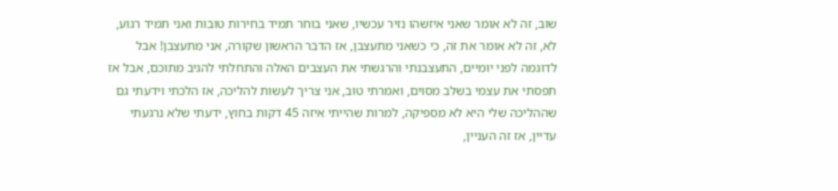שוב, זה לא אומר שאני איזשהו נזיר עכשיו, שאני בוחר תמיד בחירות טובות ואני תמיד רגוע, לא, זה לא אומר את זה, כי כשאני מתעצבן, אז הדבר הראשון שקורה, אני מתעצבן! אבל לדוגמה לפני יומיים, התעצבנתי והרגשתי את העצבים האלה והתחלתי להגיב מתוכם, אבל אז תפסתי את עצמי בשלב מסוים, ואמרתי טוב, אני צריך לעשות להליכה, אז הלכתי וידעתי גם שההליכה שלי היא לא מספיקה, למרות שהייתי איזה 45 דקות בחוץ, ידעתי שלא נרגעתי עדיין, אז זה העניין,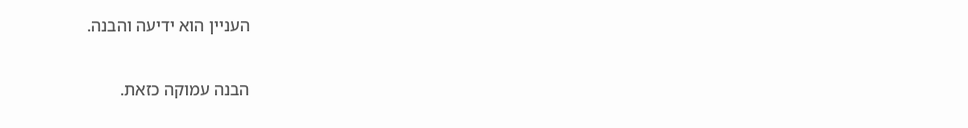העניין הוא ידיעה והבנה.

הבנה עמוקה כזאת.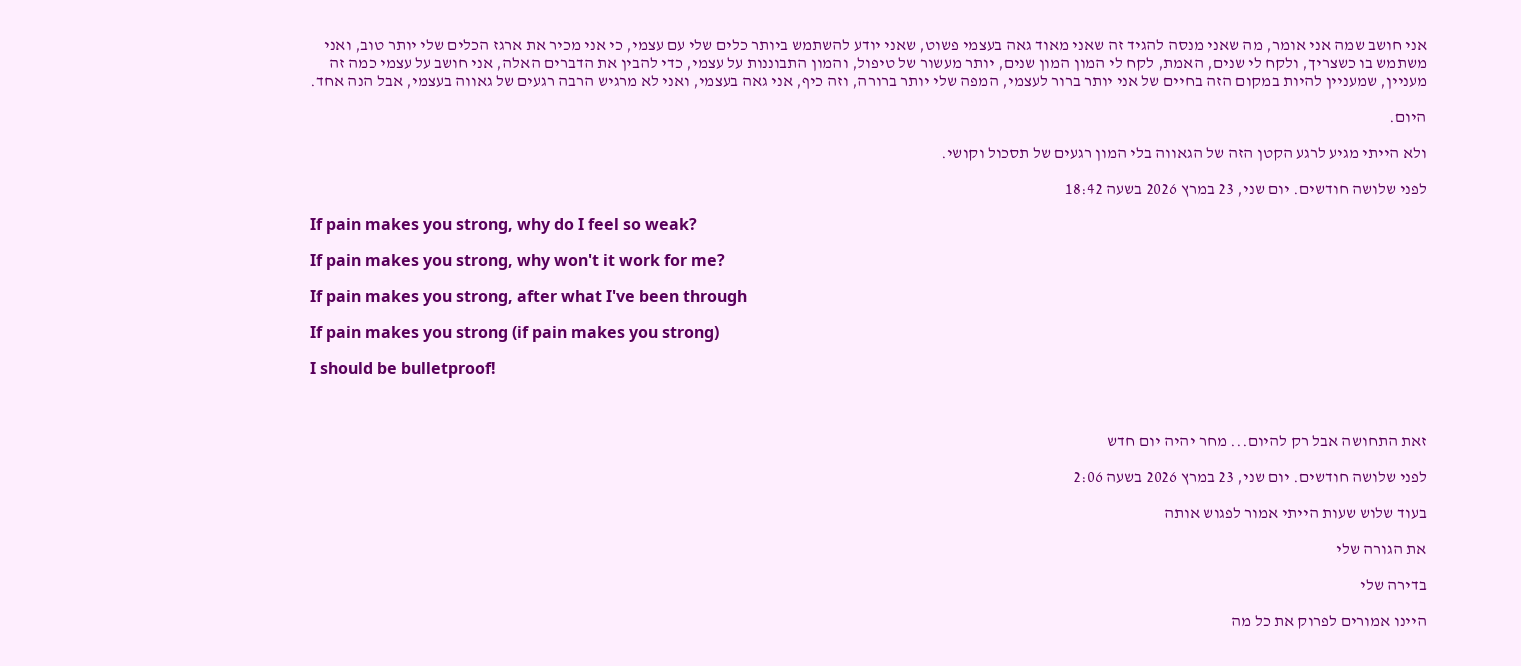אני חושב שמה אני אומר, מה שאני מנסה להגיד זה שאני מאוד גאה בעצמי פשוט, שאני יודע להשתמש ביותר כלים שלי עם עצמי, כי אני מכיר את ארגז הכלים שלי יותר טוב, ואני משתמש בו כשצריך, ולקח לי שנים, האמת, לקח לי המון המון שנים, יותר מעשור של טיפול, והמון התבוננות על עצמי, כדי להבין את הדברים האלה, אני חושב על עצמי כמה זה מעניין, שמעניין להיות במקום הזה בחיים של אני יותר ברור לעצמי, המפה שלי יותר ברורה, וזה כיף, אני גאה בעצמי, ואני לא מרגיש הרבה רגעים של גאווה בעצמי, אבל הנה אחד.

היום.

ולא הייתי מגיע לרגע הקטן הזה של הגאווה בלי המון רגעים של תסכול וקושי.

לפני שלושה חודשים. יום שני, 23 במרץ 2026 בשעה 18:42

If pain makes you strong, why do I feel so weak?

If pain makes you strong, why won't it work for me?

If pain makes you strong, after what I've been through

If pain makes you strong (if pain makes you strong)

I should be bulletproof!



זאת התחושה אבל רק להיום... מחר יהיה יום חדש

לפני שלושה חודשים. יום שני, 23 במרץ 2026 בשעה 2:06

בעוד שלוש שעות הייתי אמור לפגוש אותה

את הגורה שלי

בדירה שלי

היינו אמורים לפרוק את כל מה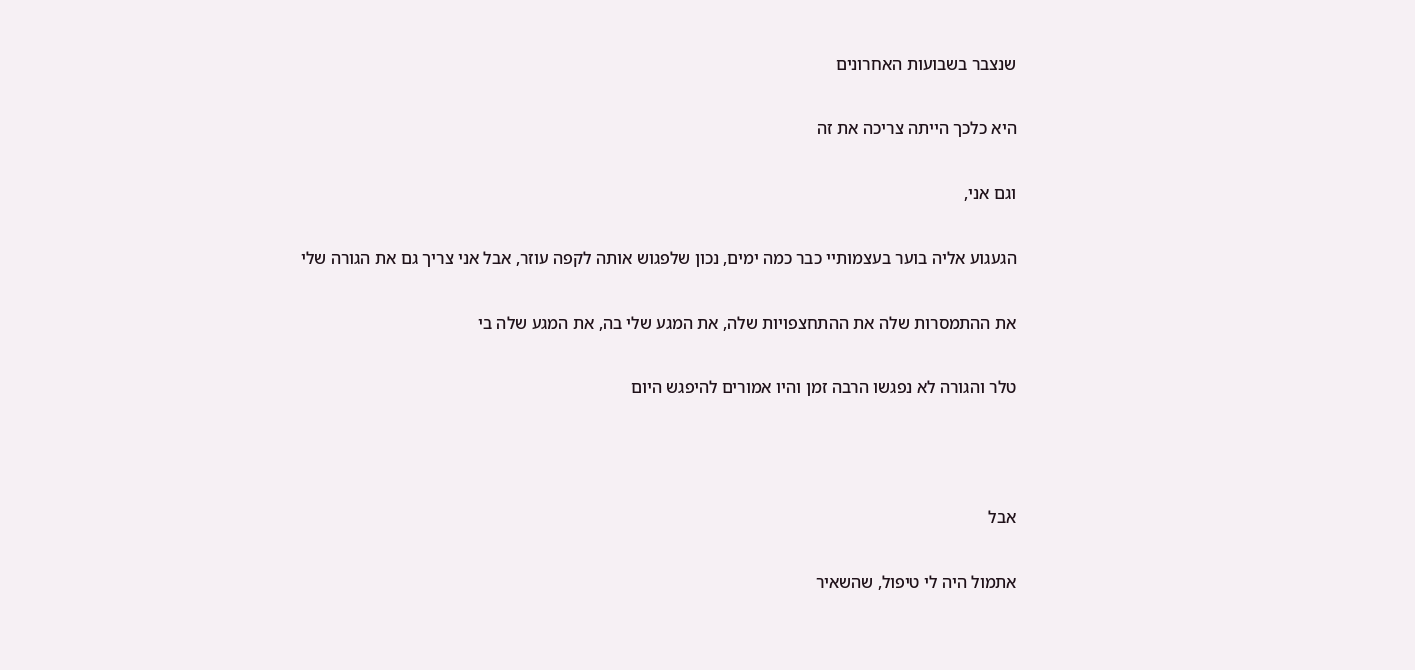שנצבר בשבועות האחרונים

היא כלכך הייתה צריכה את זה

וגם אני,

הגעגוע אליה בוער בעצמותיי כבר כמה ימים, נכון שלפגוש אותה לקפה עוזר, אבל אני צריך גם את הגורה שלי

את ההתמסרות שלה את ההתחצפויות שלה, את המגע שלי בה, את המגע שלה בי

טלר והגורה לא נפגשו הרבה זמן והיו אמורים להיפגש היום



אבל

אתמול היה לי טיפול, שהשאיר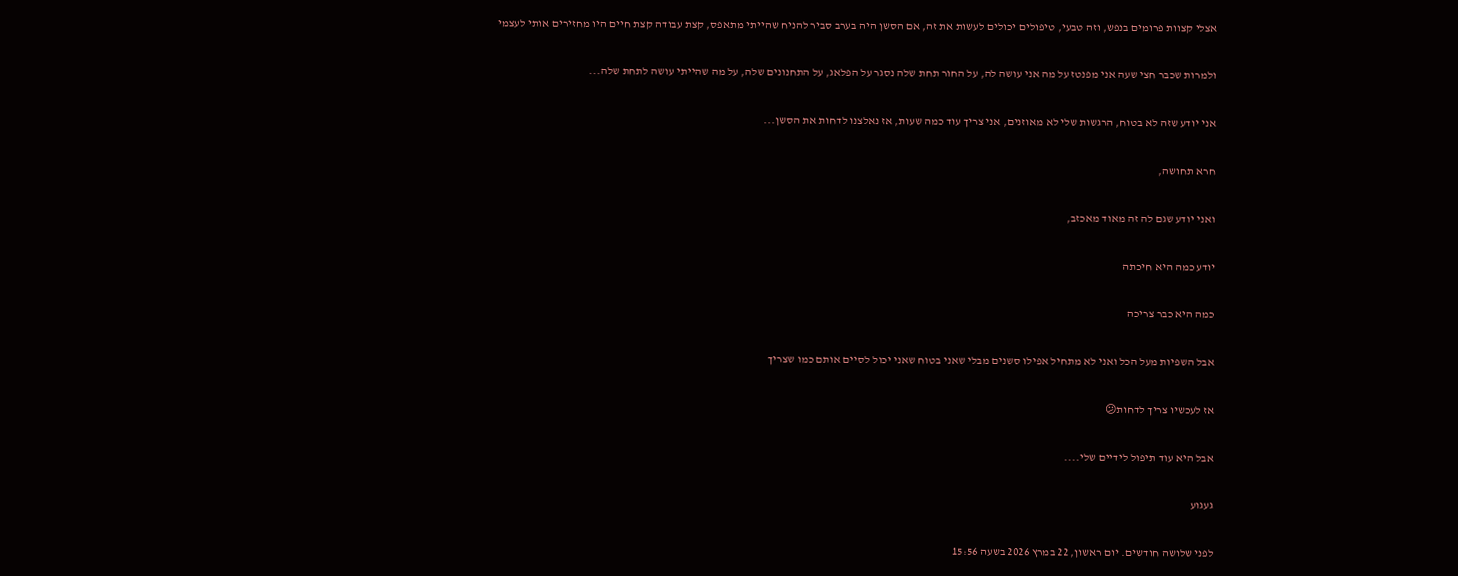אצלי קצוות פרומים בנפש, וזה טבעי, טיפולים יכולים לעשות את זה, אם הסשן היה בערב סביר להניח שהייתי מתאפס, קצת עבודה קצת חיים היו מחזירים אותי לעצמי

ולמרות שכבר חצי שעה אני מפנטז על מה אני עושה לה, על החור תחת שלה נסגר על הפלאג, על התחנונים שלה, על מה שהייתי עושה לתחת שלה...

אני יודע שזה לא בטוח, הרגשות שלי לא מאוזנים, אני צריך עוד כמה שעות, אז נאלצנו לדחות את הסשן...

חרא תחושה,

ואני יודע שגם לה זה מאוד מאכזב,

יודע כמה היא חיכתה

כמה היא כבר צריכה

אבל השפיות מעל הכל ואני לא מתחיל אפילו סשנים מבלי שאני בטוח שאני יכול לסיים אותם כמו שצריך

אז לעכשיו צריך לדחות😕

אבל היא עוד תיפול לידיים שלי....

געגוע

לפני שלושה חודשים. יום ראשון, 22 במרץ 2026 בשעה 15:56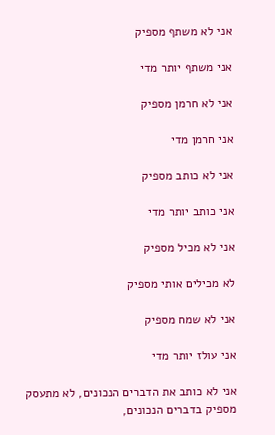אני לא משתף מספיק

אני משתף יותר מדי

אני לא חרמן מספיק

אני חרמן מדי

אני לא כותב מספיק

אני כותב יותר מדי

אני לא מכיל מספיק

לא מכילים אותי מספיק

אני לא שמח מספיק

אני עולז יותר מדי

אני לא כותב את הדברים הנכונים, לא מתעסק מספיק בדברים הנכונים,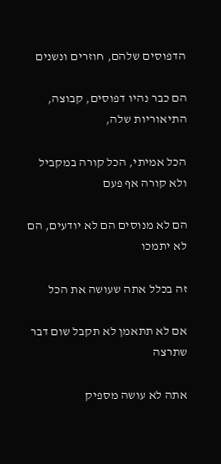הדפוסים שלהם, חוזרים ונשנים

הם כבר נהיו דפוסים, קבוצה, התיאוריות שלה,

הכל אמיתי, הכל קורה במקביל ולא קורה אף פעם

הם לא מנוסים הם לא יודעים, הם לא יתמכו

זה בכלל אתה שעושה את הכל

אם לא תתאמן לא תקבל שום דבר שתרצה

אתה לא עושה מספיק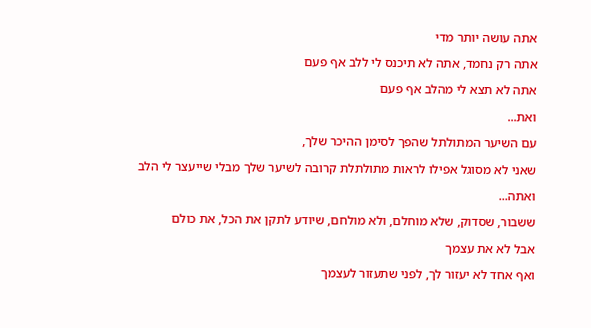אתה עושה יותר מדי

אתה רק נחמד, אתה לא תיכנס לי ללב אף פעם

אתה לא תצא לי מהלב אף פעם

ואת...

עם השיער המתולתל שהפך לסימן ההיכר שלך,

שאני לא מסוגל אפילו לראות מתולתלת קרובה לשיער שלך מבלי שייעצר לי הלב

ואתה...

ששבור, שסדוק, שלא מוחלם, ולא מולחם, שיודע לתקן את הכל, את כולם

אבל לא את עצמך

ואף אחד לא יעזור לך, לפני שתעזור לעצמך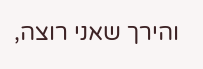והירך שאני רוצה,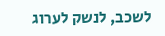לשכב, לנשק לערוג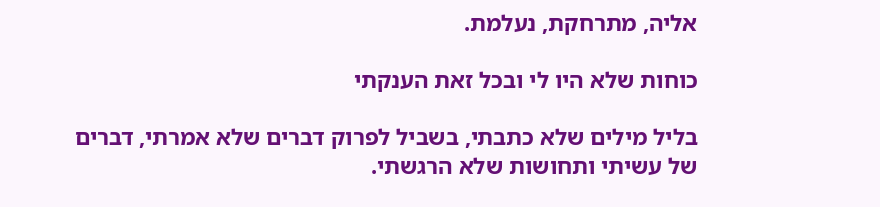אליה, מתרחקת, נעלמת.

כוחות שלא היו לי ובכל זאת הענקתי

בליל מילים שלא כתבתי, בשביל לפרוק דברים שלא אמרתי, דברים של עשיתי ותחושות שלא הרגשתי.